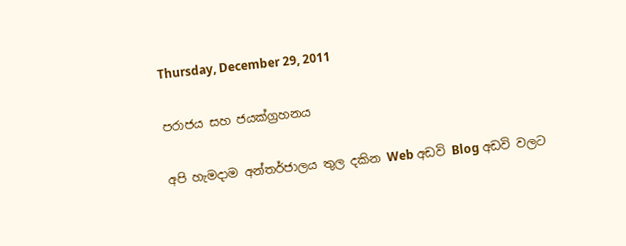Thursday, December 29, 2011

පරාජය සහ ජයක්ග්‍රහනය

අපි හැමදාම අන්තර්ජාලය තුල දකින Web අඩවි Blog අඩවි වලට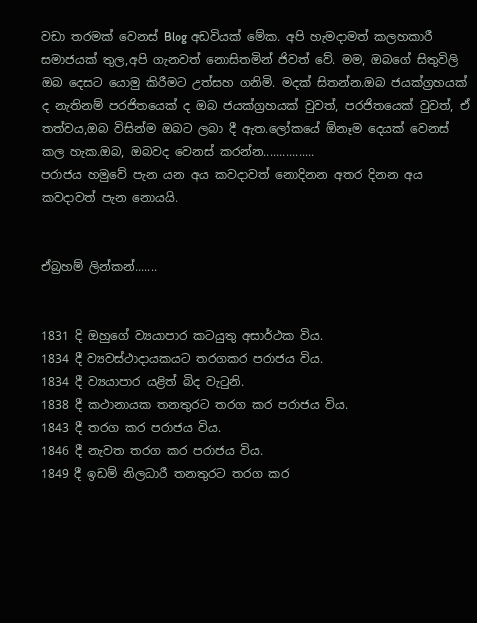වඩා තරමක් වෙනස් Blog අඩවියක් මේක. අපි හැමදාමත් කලහකාරී සමාජයක් තුල,අපි ගැනවත් නොසිතමින් ජිවත් වේ. මම, ඔබගේ සිතුවිලි ඔබ දෙසට යොමු කිරීමට උත්සහ ගනිමි. මදක් සිතන්න.ඔබ ජයක්ග්‍රහයක් ද නැතිනම් පරජිත‍යෙක් ද ඔබ ජයක්ග්‍රහයක් වුවත්, පරජිත‍යෙක් වුවත්, ඒ තත්වය,ඔබ විසින්ම ඔබට ලබා දී ඇත.ලෝකයේ ඕනෑම දෙයක් වෙනස් කල හැක.ඔබ, ඔබවද වෙනස් කරන්න................
පරාජය හමුවේ පැන යන අය කවදාවත් නොදිනන අතර දිනන අය කවදාවත් පැන නොයයි.


ඒබ්‍රහම් ලින්කන්.......


1831 දි ඔහුගේ ව්‍යයාපාර කටයුතු අසාර්ථක විය.
1834 දී ව්‍යවස්ථාදායකයට තරගකර පරාජය විය.
1834 දී ව්‍යයාපාර යළිත් බිද වැටුනි.
1838 දී කථානායක තනතුරට තරග කර පරාජය විය.
1843 දී තරග කර පරාජය විය.
1846 දී නැවත තරග කර පරාජය විය.
1849 දී ඉඩම් නිලධාරී තනතුරට තරග කර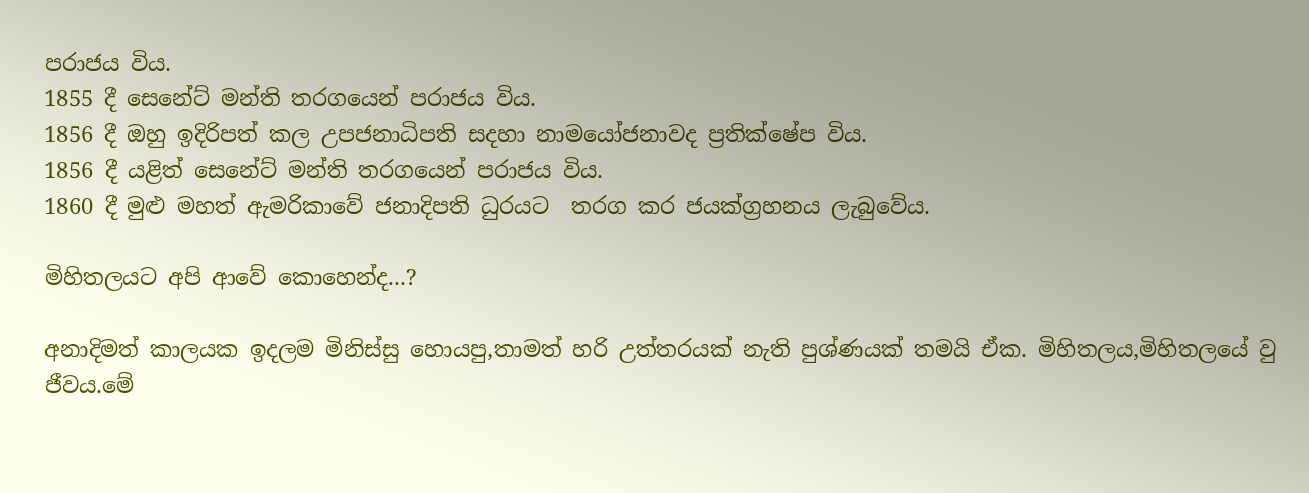පරාජය විය.
1855 දී සෙනේට් මන්ති තරගයෙන් පරාජය විය.
1856 දී ඔහු ඉදිරිපත් කල උපජනාධිපති සදහා නාමයෝජනාවද ප්‍රතික්ෂේප විය.
1856 දී යළිත් සෙනේට් මන්ති තරගයෙන් පරාජය විය.
1860 දී මුළු මහත් ඇමරිකාවේ ජනාදිපති ධුරයට  තරග කර ජයක්ග්‍රහනය ලැබුවේය.

මිහිතලයට අපි ආවේ කොහෙන්ද...?

අනාදිමත් කාලයක ඉදලම මිනිස්සු හො‍යපු,තාමත් හරි උත්තරයක් නැති පුශ්ණයක් තමයි ඒක. මිහිතලය,මිහිතලයේ වු ජීවය.මේ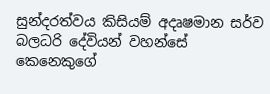සුන්දරත්වය කිසියම් අදෘෂමාන සර්ව බලධරි දේවි‍යන් වහන්සේ කෙනෙකුගේ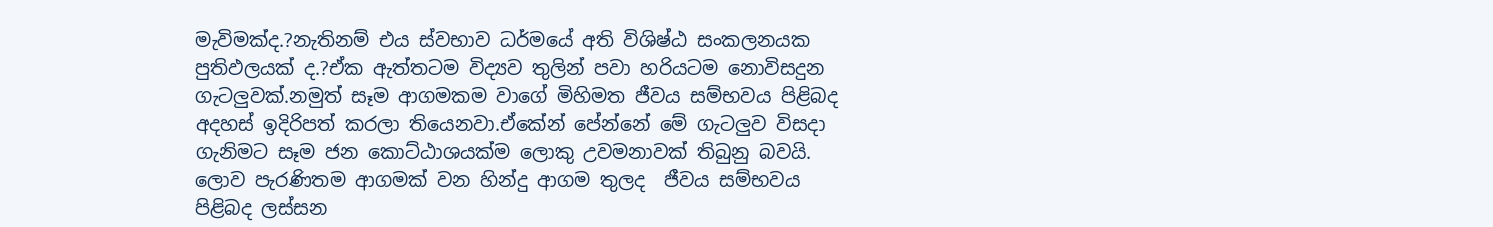මැවිමක්ද.?නැතිනම් එය ස්වභාව ධර්මයේ අති විශිෂ්ඨ සංකලන‍යක පුතිඵලයක් ද.?ඒක ඇත්තටම විද්‍යව තුලින් පවා හරියටම නොවිසදුන ගැටලුවක්.නමුත් සෑම ආගමකම වාගේ මිහිමත ජීවය සම්භවය පිළිබද අදහස් ඉදිරිපත් කරලා තියෙනවා.ඒකේන් පේන්නේ මේ ගැටලුව විසදා ගැනිමට සෑම ජන කොට්ඨාශයක්ම ලොකු උවමනාවක් තිබුනු බවයි. ලොව පැරණිතම ආගමක් වන හින්දු ආගම තුලද  ජීවය සම්භවය පිළිබද ලස්සන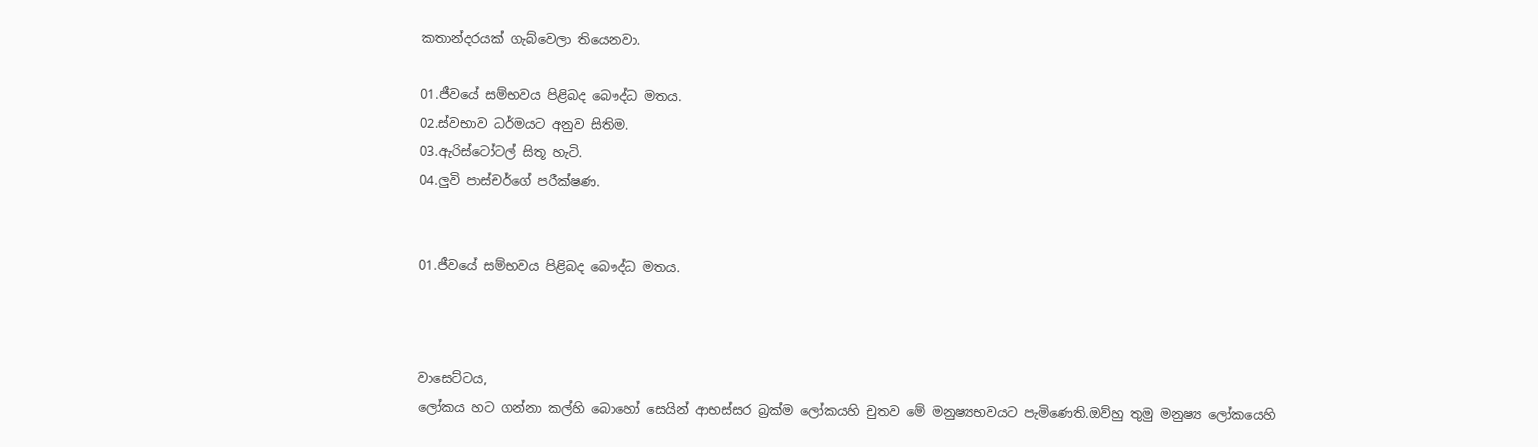කතාන්දරයක් ගැබ්වෙලා තියෙනවා.

01.ජීවයේ සම්භවය පිළිබද බෞද්ධ මතය.
02.ස්වභාව ධර්මයට අනුව සිතිම.
03.ඇරිස්ටෝටල් සිතූ හැටි.
04.ලුවි පාස්චර්ගේ පරීක්ෂණ.


01.ජීවයේ සම්භවය පිළිබද බෞද්ධ මතය.



වාසෙට්ටය,
ලෝකය හට ගන්නා කල්හි බොහෝ සෙයින් ආභස්සර බ්‍රක්ම ලෝකයහි චුතව මේ මනුෂ්‍යභවයට පැමිණෙති.ඔව්හු තුමු මනුෂ්‍ය ලෝකයෙහි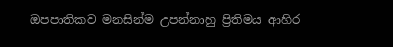ඔපපාතිකව මනසින්ම උපන්නාහු ප්‍රිතිමය ආහිර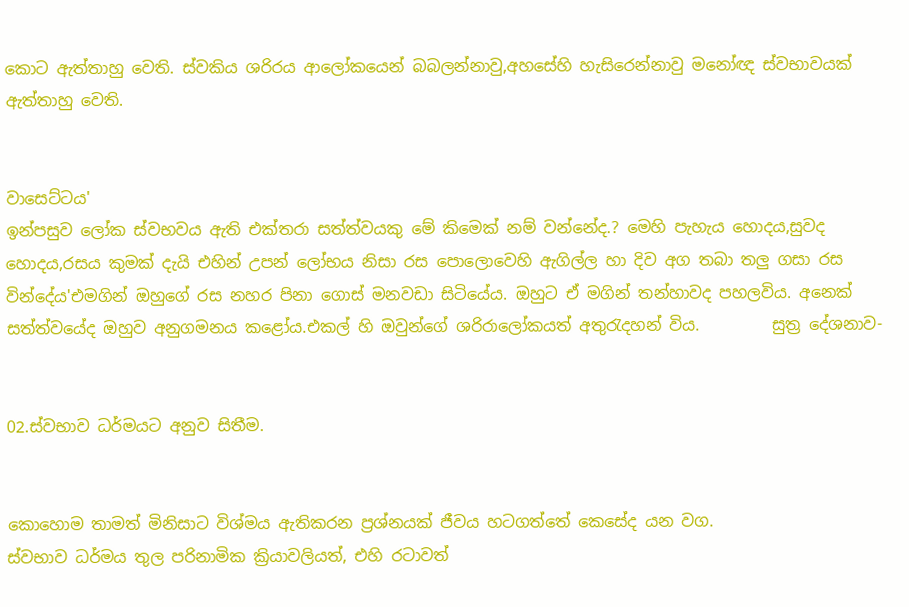කොට ඇත්තාහු වෙති. ස්වකිය ශරිරය ආලෝකයෙන් බබලන්නාවු,අහසේහි හැසිරෙන්නාවු මනෝඥ ස්වභාවයක් ඇත්තාහු වෙති.


වාසෙට්ටය'
ඉන්පසුව ලෝක ස්වභවය ඇති එක්තරා සත්ත්වයකු මේ කිමෙක් නම් වන්නේද.? මෙහි පැහැය හොදය,සුවද හොදය,රසය කුමක් දැයි එහින් උපන් ලෝභ‍ය නිසා රස පොලොවෙහි ඇගිල්ල හා දිව අග තබා තලු ගසා රස වින්දේය'එමගින් ඔහුගේ රස නහර පිනා ගොස් මනවඩා සිටියේය. ඔහුට ඒ මගින් තන්හාවද පහලවිය. අනෙක් සත්ත්වයේද ඔහුව අනුගමනය කළෝය.එකල් හි ඔවුන්ගේ ශරිරාලෝකයත් අතුරැදහන් විය.         සුත්‍ර දේශනාව-


02.ස්වභාව ධර්මයට අනුව සිතීම.


කොහොම තාමත් මිනිසාට විශ්මය ඇතිකරන ප්‍රශ්නයක් ජීවය හටගත්තේ කෙසේද යන වග.
ස්වභාව ධර්මය තුල පරිනාමික ක්‍රියාවලියත්, එහි රටාවත්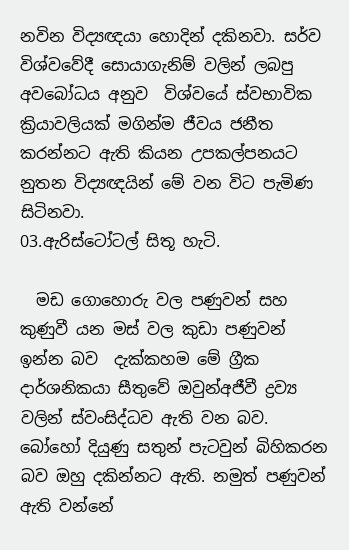නවින විද්‍යඥයා හොදින් දකිනවා. සර්ව විශ්වවේදී සොයාගැනිම් වලින් ලබපු අවබෝධය අනුව  විශ්වයේ ස්වභාවික ක්‍රියාවලියක් මගින්ම ජීවය ජනීත කරන්නට ඇති කියන උපකල්පනයට නුතන විද්‍යඥයින් මේ වන විට පැමිණ සිටිනවා.
03.ඇරිස්ටෝටල් සිතූ හැටි.

  මඩ ගොහොරු වල පණුවන් සහ කුණුවී යන මස් වල කුඩා පණුවන් ඉන්න බව  දැක්කහම මේ ග්‍රීක දාර්ශනිකයා සීතුවේ ඔවුන්අජීවී ද්‍රව්‍ය වලින් ස්වංසිද්ධව ඇති වන බව. බෝහෝ දියුණු සතුන් පැටවුන් බිහිකරන බව ඔහු දකින්නට ඇති. නමුත් පණුවන් ඇති වන්නේ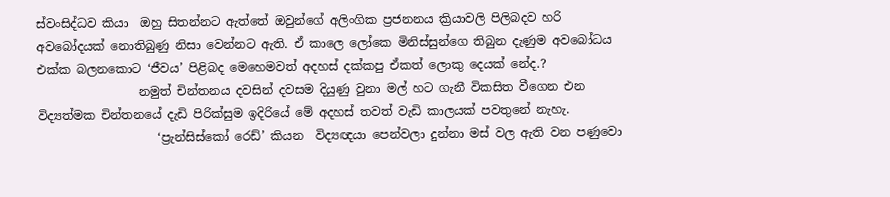ස්වංසිද්ධව කියා  ඔහු සිතන්නට ඇත්තේ ඔවුන්ගේ අලිංගික ප්‍රජනනය ක්‍රියාවලි පිලිබදව හරි අවබෝදයක් නොතිබුණු නිසා වෙන්නට ඇති. ඒ කාලෙ ලෝකෙ මිනිස්සුන්ගෙ තිබුන දැණුම අවබෝධය එක්ක බලනකොට ‘ජීවය’ පිළිබද මෙහෙමවත් අදහස් දක්කපු ඒකත් ලොකු දෙයක් නේද.?
                 නමුත් චින්තනය දවසින් දවසම දියුණු වුනා මල් හට ගැනී විකසිත වීගෙන එන විද්‍යත්මක චින්තනයේ දැඩි පිරික්සුම ඉදිරියේ මේ අදහස් තවත් වැඩි කාලයක් පවතුනේ නැහැ.
                    ‘ප්‍රැන්සිස්කෝ රෙඩ්’ කියන  විද්‍යඥයා පෙන්වලා දුන්නා මස් වල ඇති වන පණුවො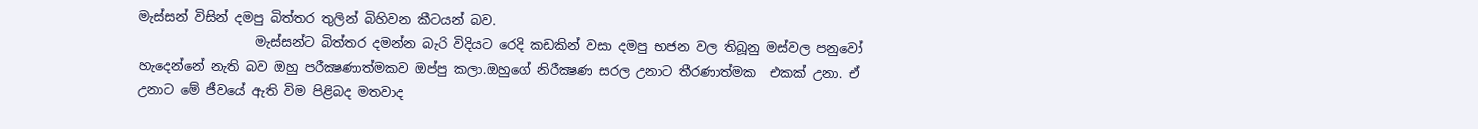මැස්සන් විසින් දමපු බිත්තර තුලින් බිහිවන කීටයන් බව.
                  මැස්සන්ට බිත්තර දමන්න බැරි විදියට රෙදි කඩකින් වසා දමපු භජන වල තිබූනු මස්වල පනුවෝ හැදෙන්නේ නැති බව ඔහු පරීක්‍ෂණාත්මකව ඔප්පු කලා.ඔහුගේ නිරීක්‍ෂණ සරල උනාට තීරණාත්මක  එකක් උනා. ඒ උනාට මේ ජීවයේ ඇති විම පිළිබද මතවාද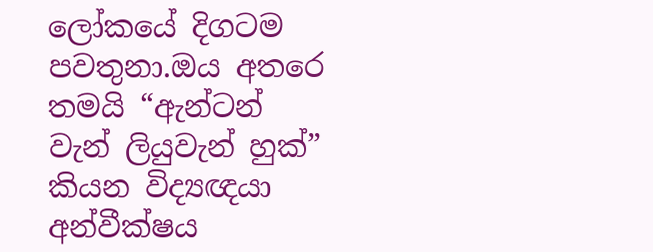ලෝකයේ දිගටම පවතුනා.ඔය අතරෙ තමයි “ඇන්ටන් වැන් ලියුවැන් හුක්” කියන විද්‍යඥයා අන්වීක්ෂය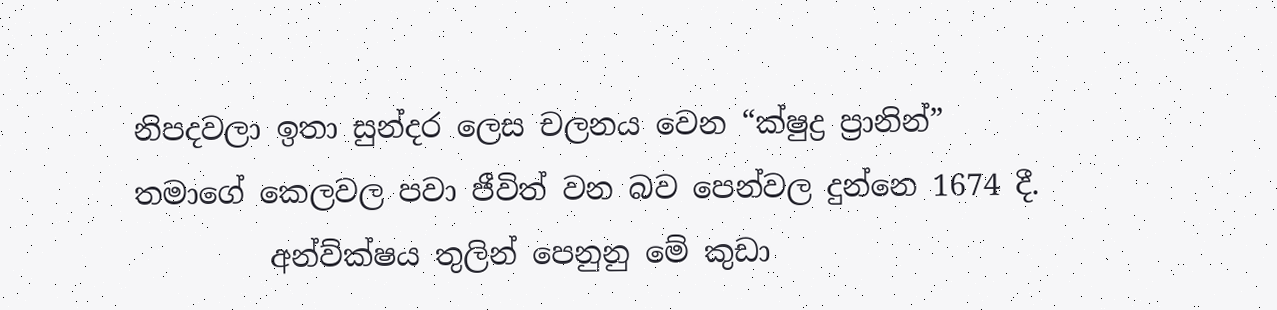නිපදවලා ඉතා සුන්දර ලෙස චලනය වෙන “ක්ෂුද්‍ර ප්‍රානින්” තමාගේ කෙලවල පවා ජීවිත් වන බව පෙන්වල දුන්නෙ 1674 දී.
         අන්ව්ක්ෂය තුලින් පෙනුනු මේ කුඩා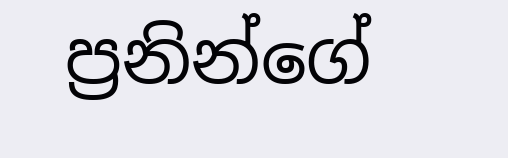ප්‍රනින්ගේ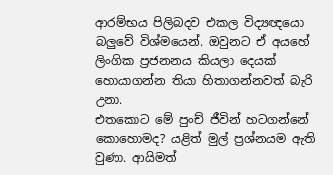ආරම්භය පිලිබදව එකල විද්‍යඥයො බලුවේ විශ්මයෙන්. ඔවුනට ඒ අයහේ ලිංගික ප්‍රජනනය කියලා දෙයක් හොයාගන්න තියා හිතාගන්නවත් බැරි උනා.
එතකොට මේ පුංච් ජීවින් හටගන්නේ කොහොමද? යළිත් මුල් ප්‍රශ්නයම ඇති වුණා. ආයිමත්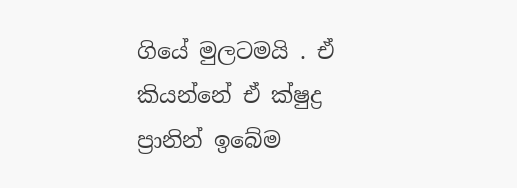ගියේ මුලටමයි . ඒ කියන්නේ ඒ ක්ෂුද්‍ර ප්‍රානින් ඉබේම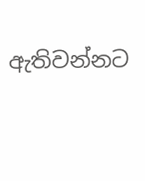ඇතිවන්නට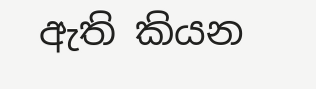ඇති කියන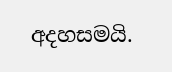අදහසමයි.